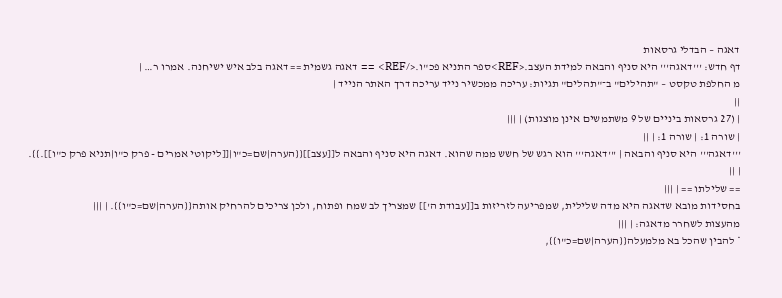דאגה – הבדלי גרסאות
דף חדש: '''דאגה''' היא סניף והבאה למידת העצב.<REF>ספר התניא פכ"ו.</REF> == דאגה גשמית == דאגה בלב איש ישיחנה. אמרו ר… |
מ החלפת טקסט – "תהילים" ב־"תהלים" תגיות: עריכה ממכשיר נייד עריכה דרך האתר הנייד |
||
| (27 גרסאות ביניים של 9 משתמשים אינן מוצגות) | |||
| שורה 1: | שורה 1: | ||
'''דאגה''' היא סניף והבאה | '''דאגה''' הוא רגש של חשש ממה שהוא. דאגה היא סניף והבאה ל[[עצב]]{{הערה|שם=כ"ו|[[ליקוטי אמרים - פרק כ"ו|תניא פרק כ"ו]].}}. | ||
== שלילתו == | |||
בחסידות מובא שדאגה היא מדה שלילית, שמפריעה לזריזות ב[[עבודת ה']] שמצריך לב שמח ופתוח, ולכן צריכים להרחיק אותה{{הערה|שם=כ"ו}}. | |||
מהעצות לשחרר מדאגה: | |||
* להבין שהכל בא מלמעלה{{הערה|שם=כ"ו}},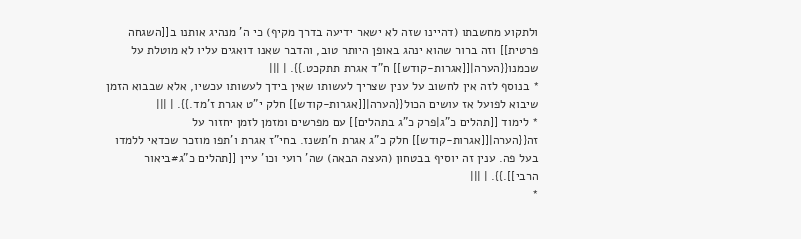ולתקוע מחשבתו (דהיינו שזה לא ישאר ידיעה בדרך מקיף) כי ה' מנהיג אותנו ב[[השגחה פרטית]] וזה ברור שהוא ינהג באופן היותר טוב, והדבר שאנו דואגים עליו לא מוטלת על שכמנו{{הערה|[[אגרות-קודש]] ח"ד אגרת תתקכט.}}. | |||
* בנוסף לזה אין לחשוב על ענין שצריך לעשותו שאין בידך לעשותו עכשיו, אלא שבבוא הזמן שיבוא לפועל אז עושים הכול{{הערה|[[אגרות-קודש]] חלק י"ט אגרת ז'מד.}}. | |||
* לימוד [[תהלים כ"ג|פרק כ"ג בתהלים]] עם מפרשים ומזמן לזמן יחזור על זה{{הערה|[[אגרות-קודש]] חלק כ"ג אגרת ח'תשנז. בחי"ז אגרת ו'תפו מוזכר שכדאי ללמדו בעל פה. ענין זה יוסיף בבטחון (העצה הבאה) שה' רועי וכו' עיין [[תהלים כ"ג#ביאור הרבי]].}}. | |||
*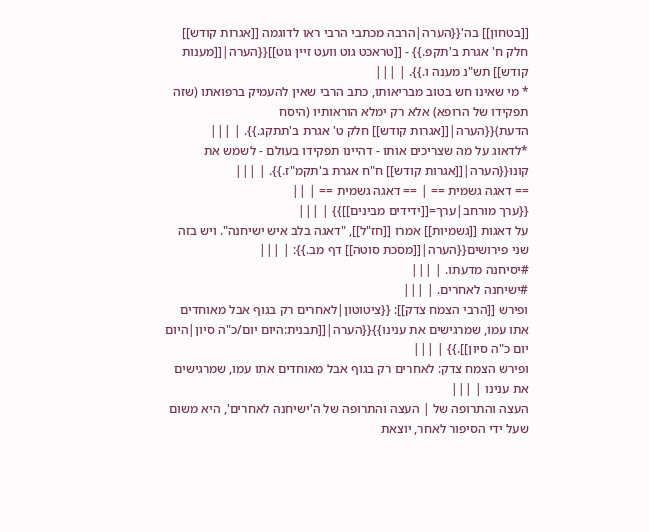[[בטחון]] בה'{{הערה|הרבה מכתבי הרבי ראו לדוגמה [[אגרות קודש]] חלק ח' אגרת ב'תקפ.}} - [[טראכט גוט וועט זיין גוט]]{{הערה|[[מענות קודש]] תש"נ מענה ו.}}. | |||
* מי שאינו חש בטוב מבריאותו, כתב הרבי שאין להעמיק ברפואתו (שזה תפקידו של הרופא) אלא רק ימלא הוראותיו (היסח הדעת){{הערה|[[אגרות קודש]] חלק ט' אגרת ב'תתקג.}}. | |||
*לדאוג על מה שצריכים אותו - דהיינו תפקידו בעולם - לשמש את קונו{{הערה|[[אגרות קודש]] ח"ח אגרת ב'תקמ"ז.}}. | |||
== דאגה גשמית == | == דאגה גשמית == | ||
{{ערך מורחב|ערך=[[ידידים מבינים]]}} | |||
על דאגות [[גשמיות]] אמרו [[חז"ל]], "דאגה בלב איש ישיחנה". ויש בזה שני פירושים{{הערה|[[מסכת סוטה]] דף מב.}}: | |||
#יסיחנה מדעתו. | |||
#ישיחנה לאחרים. | |||
ופירש [[הרבי הצמח צדק]]: {{ציטוטון|לאחרים רק בגוף אבל מאוחדים אתו עמו, שמרגישים את ענינו}}{{הערה|[[תבנית:היום יום/כ"ה סיון|היום יום כ"ה סיון]].}} | |||
ופירש הצמח צדק: לאחרים רק בגוף אבל מאוחדים אתו עמו, שמרגישים את ענינו | |||
העצה והתרופה של | העצה והתרופה של ה'ישיחנה לאחרים', היא משום שעל ידי הסיפור לאחר, יוצאת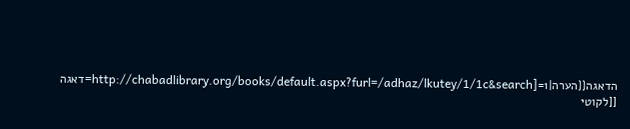הדאגה{{הערה|1=[http://chabadlibrary.org/books/default.aspx?furl=/adhaz/lkutey/1/1c&search=דאגה [[לקוטי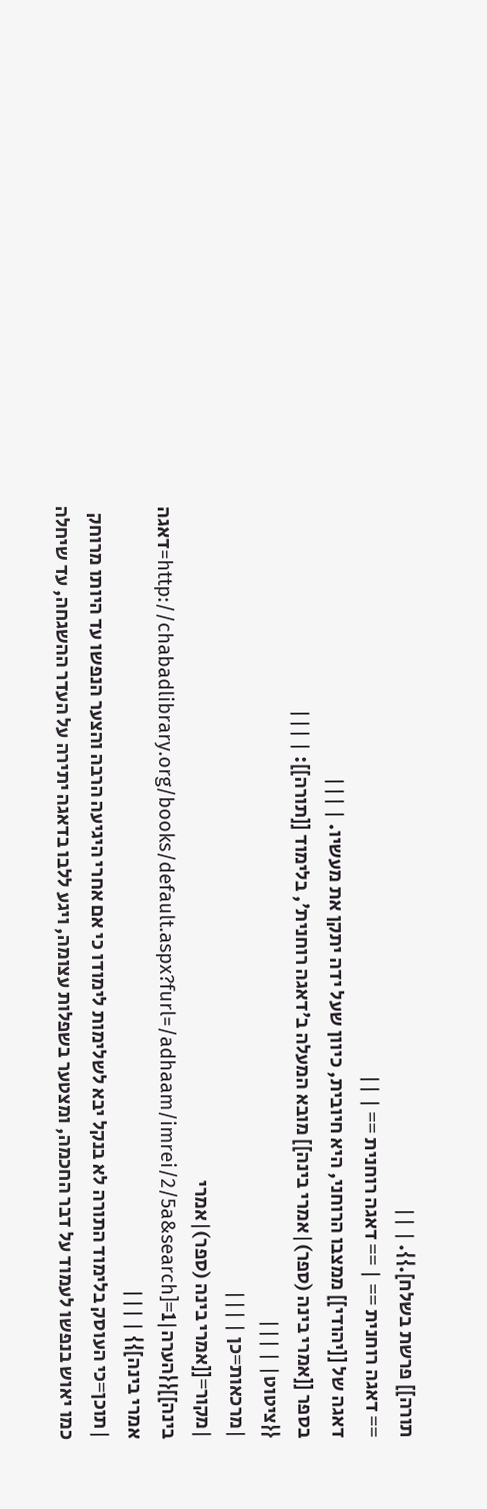תורה]] פרשת בשלח].}}. | ||
== דאגה רוחנית == | == דאגה רוחנית == | ||
דאגה של [[יהודי]] ממצבו הרוחני, היא חיובית, כיוון שעל ידה יתקן את מעשיו. | |||
בספר [[אמרי בינה (ספר)|אמרי בינה]] מובא המעלה ב'דאגה רוחנית', בלימוד [[תורה]]: | |||
{{ציטוט| | |||
|מרכאות=כן | |||
|מקור=[[אמרי בינה (ספר)|אמרי בינה]]{{הערה|1=[http://chabadlibrary.org/books/default.aspx?furl=/adhaam/imrei/2/5a&search=דאגה אמרי בינה]}} | |||
|תוכן=כי העוסק בלימוד התורה לא בנקל יבא לשלימות לימודו כי אם אחרי היגיעה הרבה והצער הנפשו עד היותו מרוחק כמו יאוש בנפשו לעמוד על דבר החכמה, ומצטער בשפלות עצומה, ויגע ללבו בדאגה יתירה על העדר ההשגחה, עד שיחלה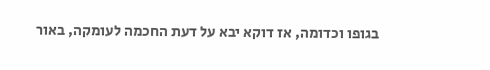בגופו וכדומה, אז דוקא יבא על דעת החכמה לעומקה, באור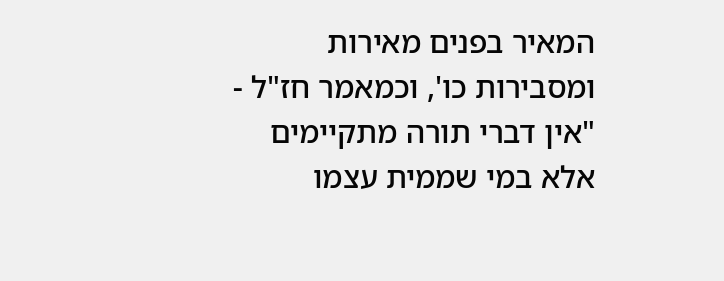המאיר בפנים מאירות ומסבירות כו', וכמאמר חז"ל - "אין דברי תורה מתקיימים אלא במי שממית עצמו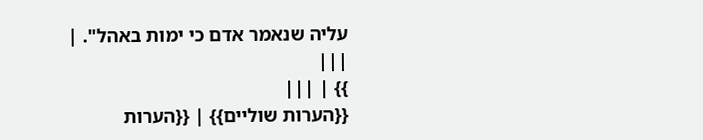עליה שנאמר אדם כי ימות באהל". | |||
}} | |||
{{הערות שוליים}} | {{הערות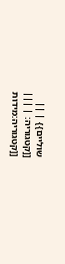שוליים}} | ||
[[קטגוריה: | |||
[[קטגוריה:מידות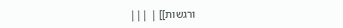ורגשות]] | |||